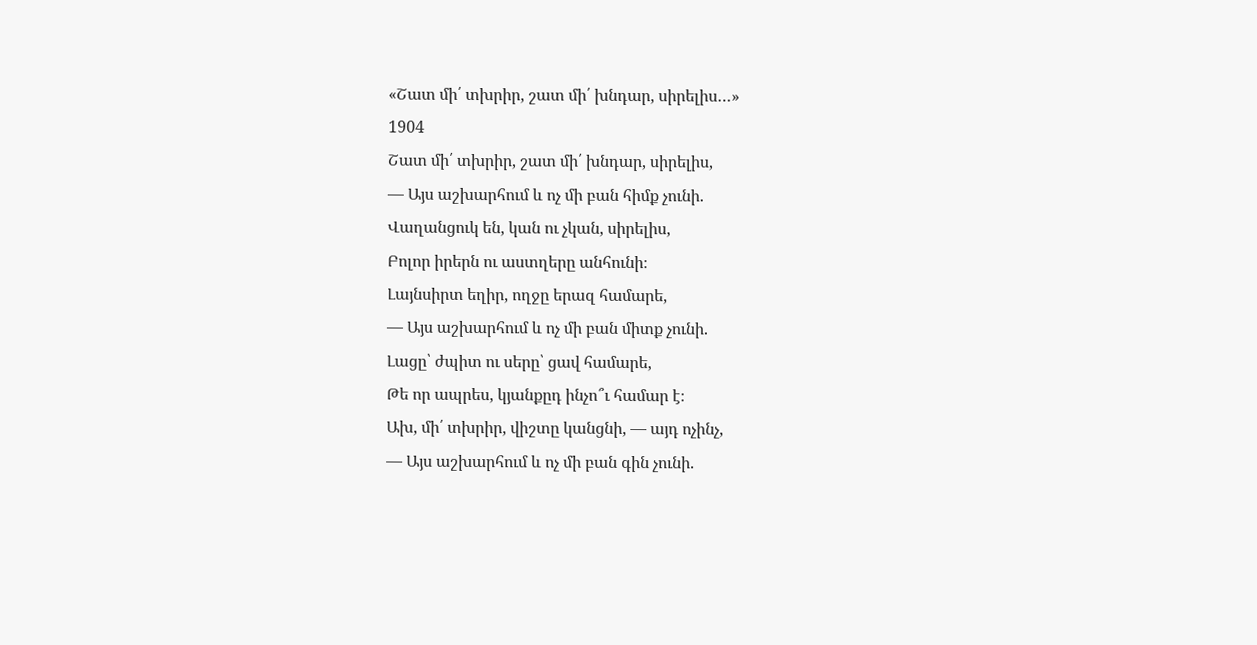«Շատ մի՛ տխրիր, շատ մի՛ խնդար, սիրելիս…»
1904
Շատ մի՛ տխրիր, շատ մի՛ խնդար, սիրելիս,
— Այս աշխարհում և ոչ մի բան հիմք չունի.
Վաղանցուկ են, կան ու չկան, սիրելիս,
Բոլոր իրերն ու աստղերը անհունի։
Լայնսիրտ եղիր, ողջը երազ համարե,
— Այս աշխարհում և ոչ մի բան միտք չունի.
Լացը՝ ժպիտ ու սերը՝ ցավ համարե,
Թե որ ապրես, կյանքըդ ինչո՞ւ համար է։
Ախ, մի՛ տխրիր, վիշտը կանցնի, — այդ ոչինչ,
— Այս աշխարհում և ոչ մի բան գին չունի.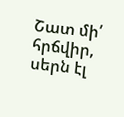Շատ մի՛ հրճվիր, սերն էլ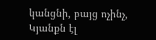կանցնի, բայց ոչինչ,
Կյանքն էլ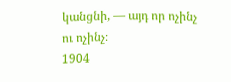կանցնի, — այդ որ ոչինչ ու ոչինչ։
1904